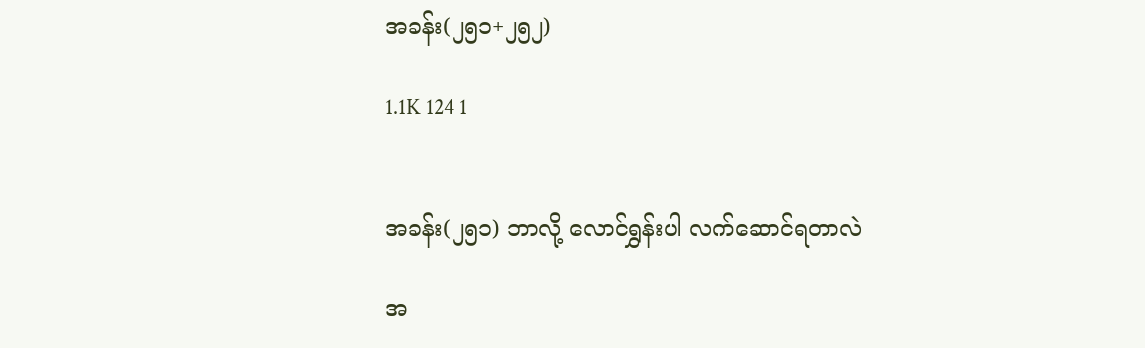အခန်း(၂၅၁+၂၅၂)

1.1K 124 1


အခန်း(၂၅၁) ဘာလို့ လောင်ရွှန်းပါ လက်ဆောင်ရတာလဲ

အ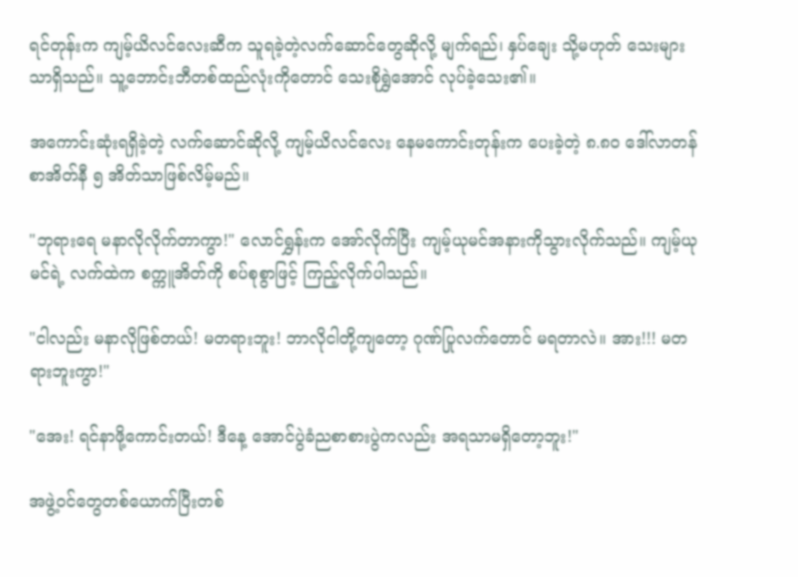ရင်တုန်းက ကျမ့်ယိလင်လေးဆီက သူရခဲ့တဲ့လက်ဆောင်တွေဆိုလို့ မျက်ရည်၊ နှပ်ချေး သို့မဟုတ် သေးများသာရှိသည်။ သူ့ဘောင်းဘီတစ်ထည်လုံးကိုတောင် သေးစိုရွှဲအောင် လုပ်ခဲ့သေး၏။

အကောင်းဆုံးရရှိခဲ့တဲ့ လက်ဆောင်ဆိုလို့ ကျမ့်ယိလင်လေး နေမကောင်းတုန်းက ပေးခဲ့တဲ့ ၈.၈၀ ဒေါ်လာတန် စာအိတ်နီ ၅ အိတ်သာဖြစ်လိမ့်မည်။

"ဘုရားရေ မနာလိုလိုက်တာကွာ!" လောင်ရွှန်းက အော်လိုက်ပြီး ကျမ့်ယုမင်အနားကိုသွားလိုက်သည်။ ကျမ့်ယုမင်ရဲ့ လက်ထဲက စက္ကူအိတ်ကို စပ်စုစွာဖြင့် ကြည့်လိုက်ပါသည်။

"ငါလည်း မနာလိုဖြစ်တယ်! မတရားဘူး! ဘာလိုငါတို့ကျတော့ ဂုဏ်ပြုလက်တောင် မရတာလဲ။ အား!!! မတရားဘူးကွာ!"

"အေး! ရင်နာဖို့ကောင်းတယ်! ဒီနေ့ အောင်ပွဲခံညစာစားပွဲကလည်း အရသာမရှိတော့ဘူး!"

အဖွဲ့ဝင်တွေတစ်ယောက်ပြီးတစ်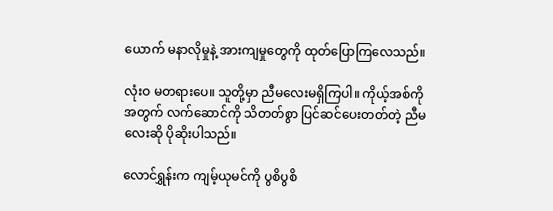ယောက် မနာလိုမှုနဲ့ အားကျမှုတွေကို ထုတ်ပြောကြလေသည်။

လုံးဝ မတရားပေ။ သူတို့မှာ ညီမလေးမရှိကြပါ။ ကိုယ့်အစ်ကိုအတွက် လက်ဆောင်ကို သိတတ်စွာ ပြင်ဆင်ပေးတတ်တဲ့ ညီမလေးဆို ပိုဆိုးပါသည်။

လောင်ရွှန်းက ကျမ့်ယုမင်ကို ပွစိပွစိ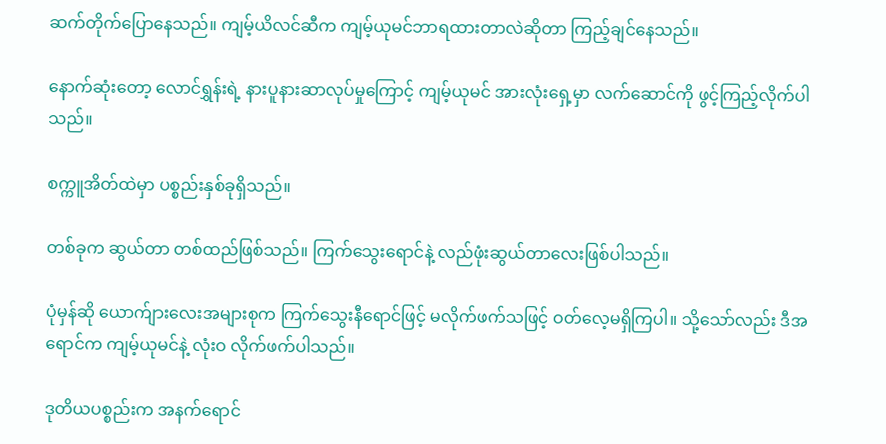ဆက်တိုက်ပြောနေသည်။ ကျမ့်ယိလင်ဆီက ကျမ့်ယုမင်ဘာရထားတာလဲဆိုတာ ကြည့်ချင်နေသည်။

နောက်ဆုံးတော့ လောင်ရွှန်းရဲ့ နားပူနားဆာလုပ်မှုကြောင့် ကျမ့်ယုမင် အားလုံးရှေ့မှာ လက်ဆောင်ကို ဖွင့်ကြည့်လိုက်ပါသည်။

စက္ကူအိတ်ထဲမှာ ပစ္စည်းနှစ်ခုရှိသည်။

တစ်ခုက ဆွယ်တာ တစ်ထည်ဖြစ်သည်။ ကြက်သွေးရောင်နဲ့ လည်ဖုံးဆွယ်တာလေးဖြစ်ပါသည်။

ပုံမှန်ဆို ယောက်ျားလေးအများစုက ကြက်သွေးနီရောင်ဖြင့် မလိုက်ဖက်သဖြင့် ဝတ်လေ့မရှိကြပါ။ သို့သော်လည်း ဒီအရောင်က ကျမ့်ယုမင်နဲ့ လုံးဝ လိုက်ဖက်ပါသည်။

ဒုတိယပစ္စည်းက အနက်ရောင်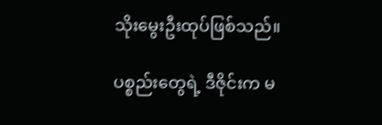သိုးမွေးဦးထုပ်ဖြစ်သည်။

ပစ္စည်းတွေရဲ့ ဒီဇိုင်းက မ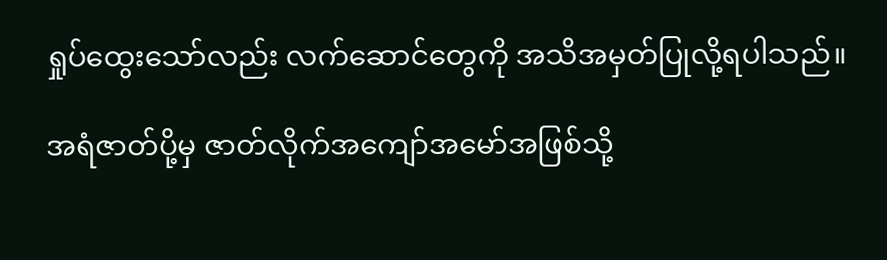ရှုပ်ထွေးသော်လည်း လက်ဆောင်တွေကို အသိအမှတ်ပြုလို့ရပါသည်။

အရံဇာတ်ပို့မှ ဇာတ်လိုက်အကျော်အမော်အဖြစ်သို့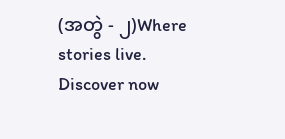(အတွဲ - ၂)Where stories live. Discover now